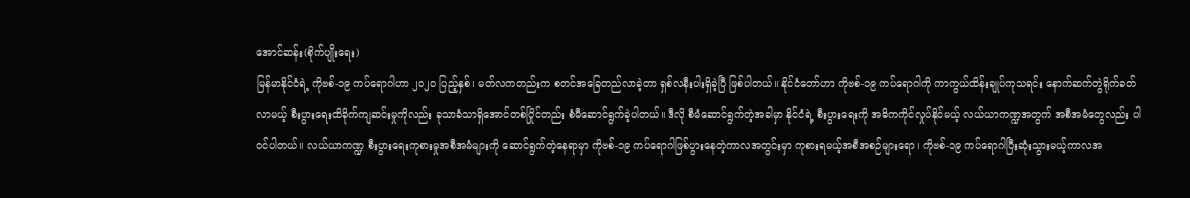အောင်ဆန်း(စိုက်ပျိုးရေး)
မြန်မာနိုင်ငံရဲ့ ကိုဗစ်-၁၉ ကပ်ရောဂါဟာ ၂၀၂၀ ပြည့်နှစ်၊ မတ်လကတည်းက စတင်အခြေတည်လာခဲ့တာ ရှစ်လနီးပါးရှိခဲ့ပြီ ဖြစ်ပါတယ်။ နိုင်ငံတော်ဟာ ကိုဗစ်-၁၉ ကပ်ရောဂါကို ကာကွယ်ထိန်းချုပ်ကုသရင်း နောက်ဆက်တွဲရိုက်ခတ်လာမယ့် စီးပွားရေးထိခိုက်ကျဆင်းမှုကိုလည်း ခုသာခံသာရှိအောင်တစ်ပြိုင်တည်း စံမီဆောင်ရွက်ခဲ့ပါတယ်။ ဒီလို စီမံဆောင်ရွက်တဲ့အခါမှာ နိုင်ငံရဲ့ စီးပွားရေးကို အဓိကကိုင်လှုပ်နိုင်မယ့် လယ်ယာကဏ္ဍအတွက် အစီအမံတွေလည်း ပါဝင်ပါတယ်။ လယ်ယာကဏ္ဍ စီးပွားရေးကုစားမှုအစီအမံများကို ဆောင်ရွက်တဲ့နေရာမှာ ကိုဗစ်-၁၉ ကပ်ရောဂါဖြစ်ပွားနေတဲ့ကာလအတွင်းမှာ ကုစားရမယ့်အစီအစဉ်များရော၊ ကိုဗစ်-၁၉ ကပ်ရောဂါပြီးဆုံးသွားမယ့်ကာလအ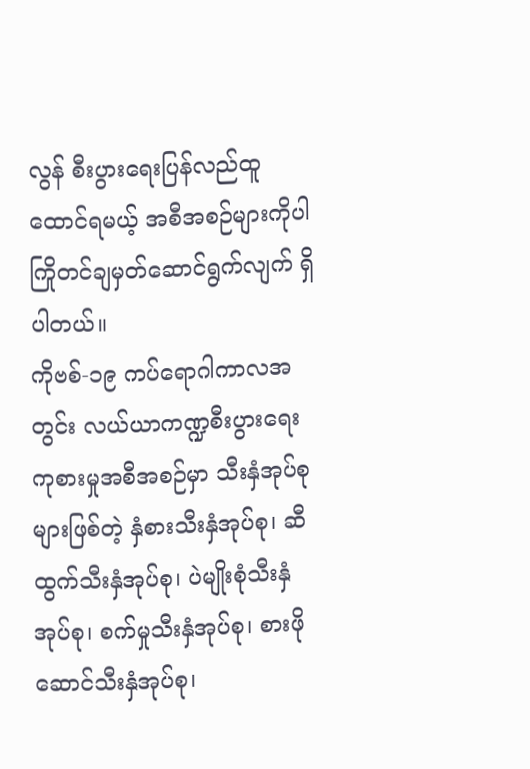လွန် စီးပွားရေးပြန်လည်ထူထောင်ရမယ့် အစီအစဉ်များကိုပါကြိုတင်ချမှတ်ဆောင်ရွက်လျက် ရှိပါတယ်။
ကိုဗစ်-၁၉ ကပ်ရောဂါကာလအတွင်း လယ်ယာကဏ္ဍစီးပွားရေးကုစားမှုအစီအစဉ်မှာ သီးနှံအုပ်စုများဖြစ်တဲ့ နှံစားသီးနှံအုပ်စု၊ ဆီထွက်သီးနှံအုပ်စု၊ ပဲမျိုးစုံသီးနှံအုပ်စု၊ စက်မှုသီးနှံအုပ်စု၊ စားဖိုဆောင်သီးနှံအုပ်စု၊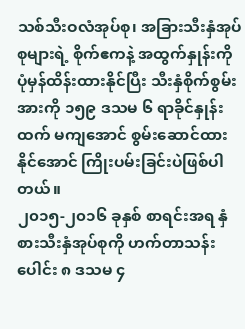သစ်သီးဝလံအုပ်စု၊ အခြားသီးနှံအုပ်စုများရဲ့ စိုက်ဧကနဲ့ အထွက်နှုန်းကို ပုံမှန်ထိန်းထားနိုင်ပြီး သီးနှံစိုက်စွမ်းအားကို ၁၅၉ ဒသမ ၆ ရာခိုင်နှုန်းထက် မကျအောင် စွမ်းဆောင်ထားနိုင်အောင် ကြိုးပမ်းခြင်းပဲဖြစ်ပါတယ်။
၂၀၁၅-၂၀၁၆ ခုနှစ် စာရင်းအရ နှံစားသီးနှံအုပ်စုကို ဟက်တာသန်းပေါင်း ၈ ဒသမ ၄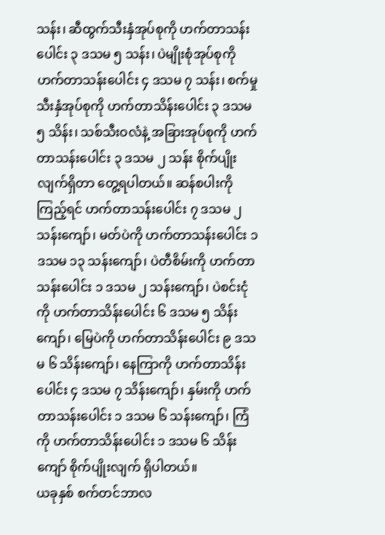သန်း၊ ဆီထွက်သီးနှံအုပ်စုကို ဟက်တာသန်းပေါင်း ၃ ဒသမ ၅ သန်း၊ ပဲမျိုးစုံအုပ်စုကို ဟက်တာသန်းပေါင်း ၄ ဒသမ ၇ သန်း၊ စက်မှုသီးနှံအုပ်စုကို ဟက်တာသိန်းပေါင်း ၃ ဒသမ ၅ သိန်း၊ သစ်သီးဝလံနဲ့ အခြားအုပ်စုကို ဟက်တာသန်းပေါင်း ၃ ဒသမ ၂ သန်း စိုက်ပျိုးလျက်ရှိတာ တွေ့ရပါတယ်။ ဆန်စပါးကိုကြည့်ရင် ဟက်တာသန်းပေါင်း ၇ ဒသမ ၂ သန်းကျော်၊ မတ်ပဲကို ဟက်တာသန်းပေါင်း ၁ ဒသမ ၁၃ သန်းကျော်၊ ပဲတီစိမ်းကို ဟက်တာသန်းပေါင်း ၁ ဒသမ ၂ သန်းကျော်၊ ပဲစင်းငုံကို ဟက်တာသိန်းပေါင်း ၆ ဒသမ ၅ သိန်းကျော်၊ မြေပဲကို ဟက်တာသိန်းပေါင်း ၉ ဒသမ ၆ သိန်းကျော်၊ နေကြာကို ဟက်တာသိန်းပေါင်း ၄ ဒသမ ၇ သိန်းကျော်၊ နှမ်းကို ဟက်တာသန်းပေါင်း ၁ ဒသမ ၆ သန်းကျော်၊ ကြံကို ဟက်တာသိန်းပေါင်း ၁ ဒသမ ၆ သိန်းကျော် စိုက်ပျိုးလျက် ရှိပါတယ်။
ယခုနှစ် စက်တင်ဘာလ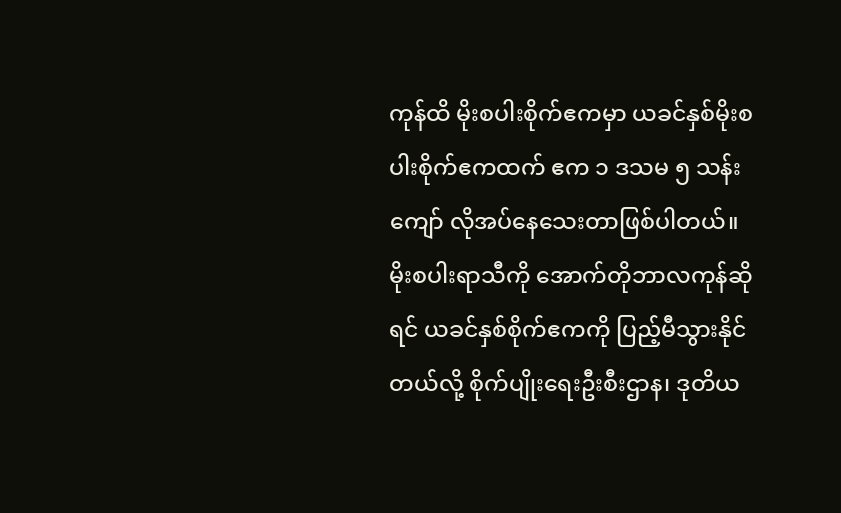ကုန်ထိ မိုးစပါးစိုက်ဧကမှာ ယခင်နှစ်မိုးစပါးစိုက်ဧကထက် ဧက ၁ ဒသမ ၅ သန်းကျော် လိုအပ်နေသေးတာဖြစ်ပါတယ်။ မိုးစပါးရာသီကို အောက်တိုဘာလကုန်ဆိုရင် ယခင်နှစ်စိုက်ဧကကို ပြည့်မီသွားနိုင်တယ်လို့ စိုက်ပျိုးရေးဦးစီးဌာန၊ ဒုတိယ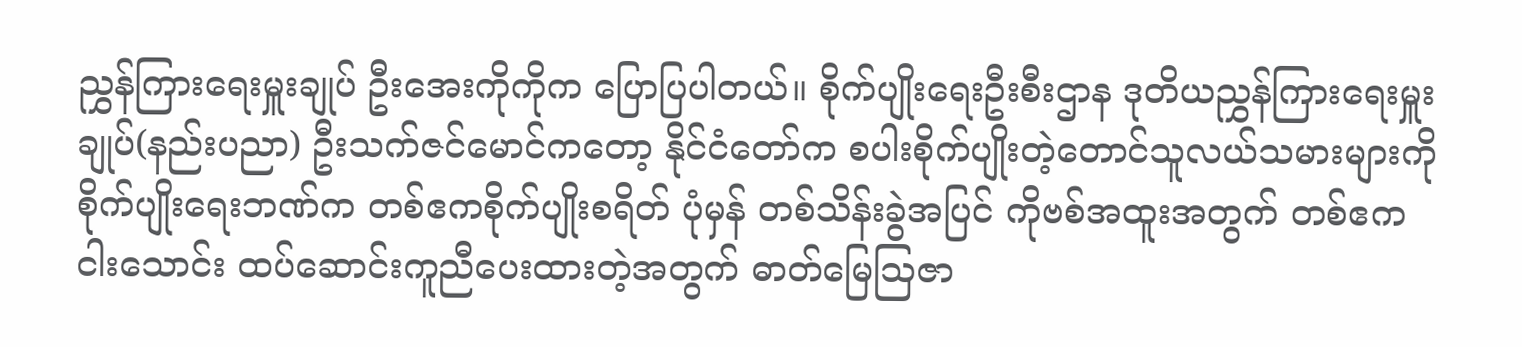ညွှန်ကြားရေးမှူးချုပ် ဦးအေးကိုကိုက ပြောပြပါတယ်။ စိုက်ပျိုးရေးဦးစီးဌာန ဒုတိယညွှန်ကြားရေးမှူးချုပ်(နည်းပညာ) ဦးသက်ဇင်မောင်ကတော့ နိုင်ငံတော်က စပါးစိုက်ပျိုးတဲ့တောင်သူလယ်သမားများကို စိုက်ပျိုးရေးဘဏ်က တစ်ဧကစိုက်ပျိုးစရိတ် ပုံမှန် တစ်သိန်းခွဲအပြင် ကိုဗစ်အထူးအတွက် တစ်ဧက ငါးသောင်း ထပ်ဆောင်းကူညီပေးထားတဲ့အတွက် ဓာတ်မြေဩဇာ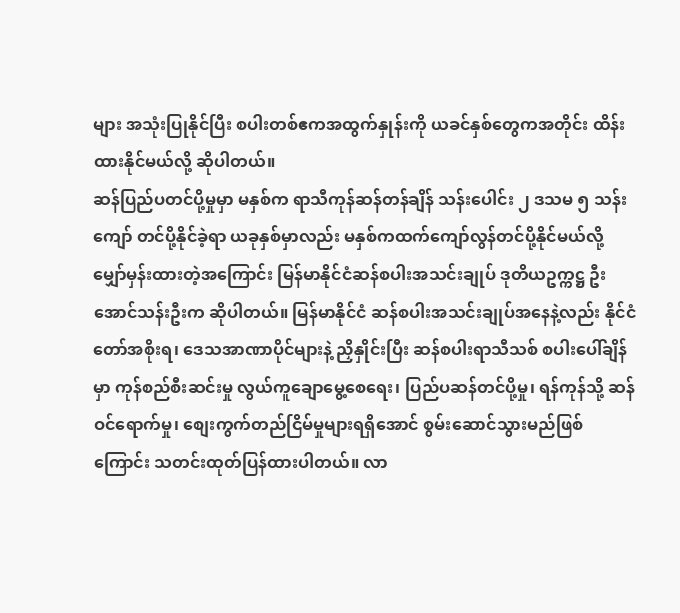များ အသုံးပြုနိုင်ပြီး စပါးတစ်ဧကအထွက်နှုန်းကို ယခင်နှစ်တွေကအတိုင်း ထိန်းထားနိုင်မယ်လို့ ဆိုပါတယ်။
ဆန်ပြည်ပတင်ပို့မှုမှာ မနှစ်က ရာသီကုန်ဆန်တန်ချိန် သန်းပေါင်း ၂ ဒသမ ၅ သန်းကျော် တင်ပို့နိုင်ခဲ့ရာ ယခုနှစ်မှာလည်း မနှစ်ကထက်ကျော်လွန်တင်ပို့နိုင်မယ်လို့ မျှော်မှန်းထားတဲ့အကြောင်း မြန်မာနိုင်ငံဆန်စပါးအသင်းချုပ် ဒုတိယဥက္ကဋ္ဌ ဦးအောင်သန်းဦးက ဆိုပါတယ်။ မြန်မာနိုင်ငံ ဆန်စပါးအသင်းချုပ်အနေနဲ့လည်း နိုင်ငံတော်အစိုးရ၊ ဒေသအာဏာပိုင်များနဲ့ ညှိနှိုင်းပြီး ဆန်စပါးရာသီသစ် စပါးပေါ်ချိန်မှာ ကုန်စည်စီးဆင်းမှု လွယ်ကူချောမွေ့စေရေး၊ ပြည်ပဆန်တင်ပို့မှု၊ ရန်ကုန်သို့ ဆန်ဝင်ရောက်မှု၊ စျေးကွက်တည်ငြိမ်မှုများရရှိအောင် စွမ်းဆောင်သွားမည်ဖြစ်ကြောင်း သတင်းထုတ်ပြန်ထားပါတယ်။ လာ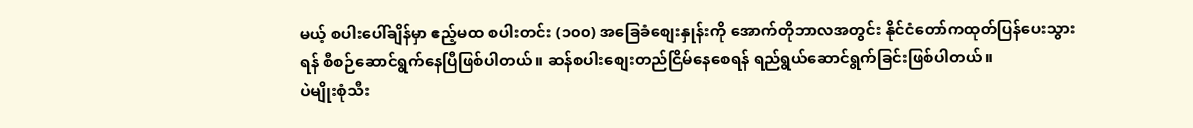မယ့် စပါးပေါ်ချိန်မှာ ဧည့်မထ စပါးတင်း (၁၀၀) အခြေခံစျေးနှုန်းကို အောက်တိုဘာလအတွင်း နိုင်ငံတော်ကထုတ်ပြန်ပေးသွားရန် စီစဉ်ဆောင်ရွက်နေပြီဖြစ်ပါတယ်။ ဆန်စပါးစျေးတည်ငြိမ်နေစေရန် ရည်ရွယ်ဆောင်ရွက်ခြင်းဖြစ်ပါတယ်။
ပဲမျိုးစုံသီး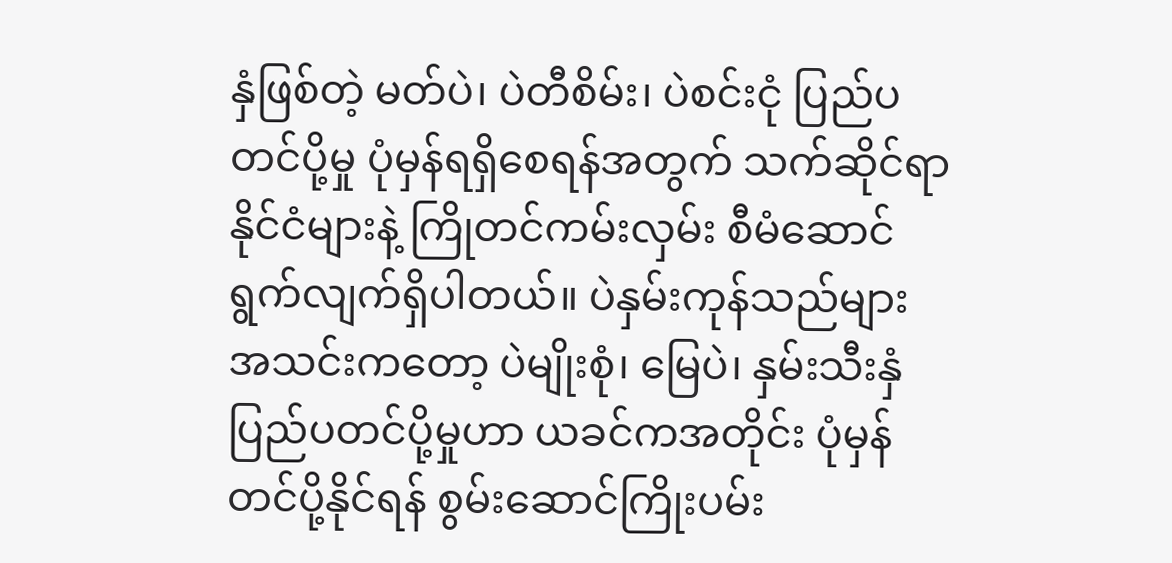နှံဖြစ်တဲ့ မတ်ပဲ၊ ပဲတီစိမ်း၊ ပဲစင်းငုံ ပြည်ပတင်ပို့မှု ပုံမှန်ရရှိစေရန်အတွက် သက်ဆိုင်ရာနိုင်ငံများနဲ့ ကြိုတင်ကမ်းလှမ်း စီမံဆောင်ရွက်လျက်ရှိပါတယ်။ ပဲနှမ်းကုန်သည်များအသင်းကတော့ ပဲမျိုးစုံ၊ မြေပဲ၊ နှမ်းသီးနှံ ပြည်ပတင်ပို့မှုဟာ ယခင်ကအတိုင်း ပုံမှန်တင်ပို့နိုင်ရန် စွမ်းဆောင်ကြိုးပမ်း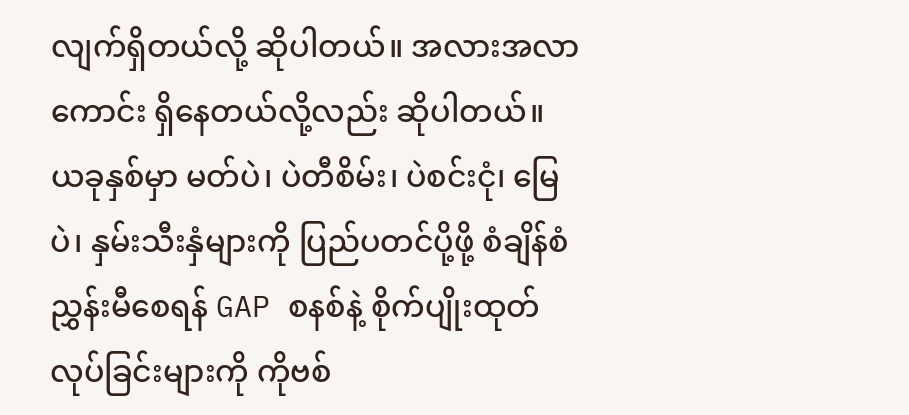လျက်ရှိတယ်လို့ ဆိုပါတယ်။ အလားအလာကောင်း ရှိနေတယ်လို့လည်း ဆိုပါတယ်။ ယခုနှစ်မှာ မတ်ပဲ၊ ပဲတီစိမ်း၊ ပဲစင်းငုံ၊ မြေပဲ၊ နှမ်းသီးနှံများကို ပြည်ပတင်ပို့ဖို့ စံချိန်စံညွှန်းမီစေရန် GAP စနစ်နဲ့ စိုက်ပျိုးထုတ်လုပ်ခြင်းများကို ကိုဗစ်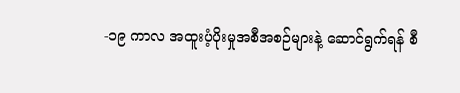-၁၉ ကာလ အထူးပံ့ပိုးမှုအစီအစဉ်များနဲ့ ဆောင်ရွက်ရန် စီ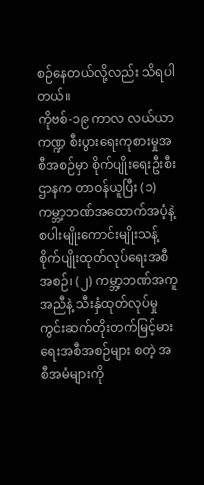စဉ်နေတယ်လို့လည်း သိရပါတယ်။
ကိုဗစ်-၁၉ ကာလ လယ်ယာကဏ္ဍ စီးပွားရေးကုစားမှုအစီအစဉ်မှာ စိုက်ပျိုးရေးဦးစီးဌာနက တာဝန်ယူပြီး (၁) ကမ္ဘာ့ဘဏ်အထောက်အပံ့နဲ့ စပါးမျိုးကောင်းမျိုးသန့်စိုက်ပျိုးထုတ်လုပ်ရေးအစီအစဉ်၊ (၂) ကမ္ဘာ့ဘဏ်အကူအညီနဲ့ သီးနှံထုတ်လုပ်မှု ကွင်းဆက်တိုးတက်မြင့်မားရေးအစီအစဉ်များ စတဲ့ အစီအမံများကို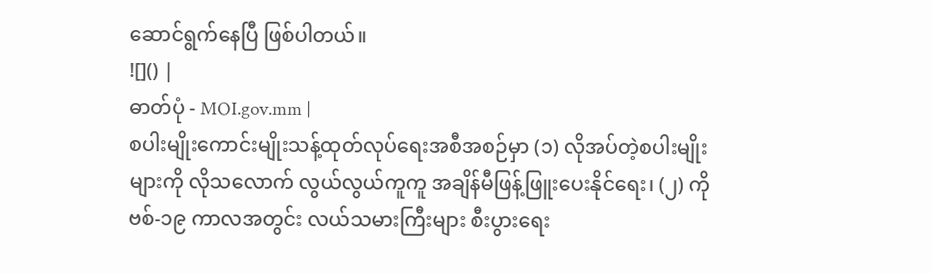ဆောင်ရွက်နေပြီ ဖြစ်ပါတယ်။
![]() |
ဓာတ်ပုံ - MOI.gov.mm |
စပါးမျိုးကောင်းမျိုးသန့်ထုတ်လုပ်ရေးအစီအစဉ်မှာ (၁) လိုအပ်တဲ့စပါးမျိုးများကို လိုသလောက် လွယ်လွယ်ကူကူ အချိန်မီဖြန့်ဖြူးပေးနိုင်ရေး၊ (၂) ကိုဗစ်-၁၉ ကာလအတွင်း လယ်သမားကြီးများ စီးပွားရေး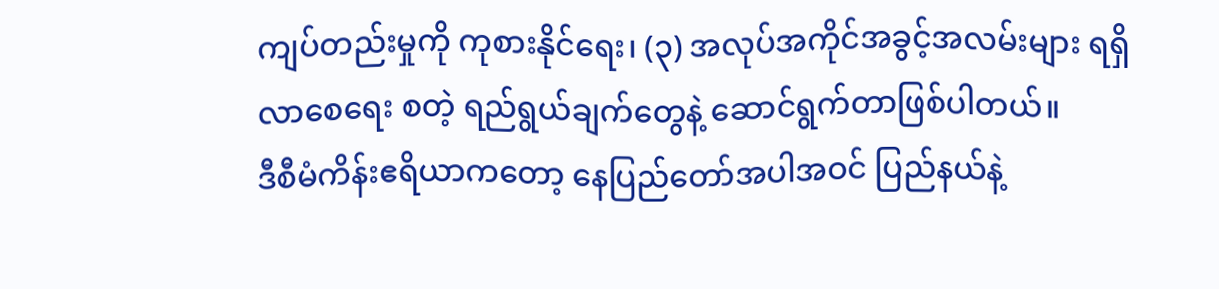ကျပ်တည်းမှုကို ကုစားနိုင်ရေး၊ (၃) အလုပ်အကိုင်အခွင့်အလမ်းများ ရရှိလာစေရေး စတဲ့ ရည်ရွယ်ချက်တွေနဲ့ ဆောင်ရွက်တာဖြစ်ပါတယ်။
ဒီစီမံကိန်းဧရိယာကတော့ နေပြည်တော်အပါအဝင် ပြည်နယ်နဲ့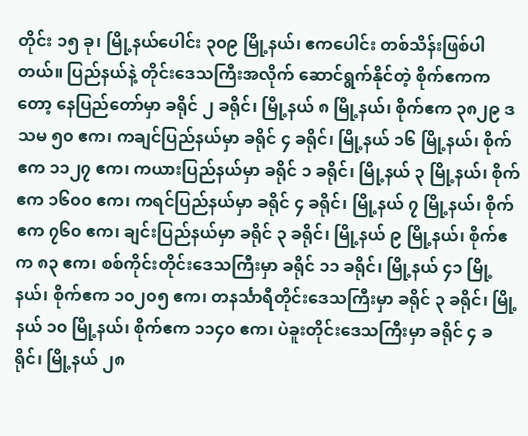တိုင်း ၁၅ ခု၊ မြို့နယ်ပေါင်း ၃၀၉ မြို့နယ်၊ ဧကပေါင်း တစ်သိန်းဖြစ်ပါတယ်။ ပြည်နယ်နဲ့ တိုင်းဒေသကြီးအလိုက် ဆောင်ရွက်နိုင်တဲ့ စိုက်ဧကကတော့ နေပြည်တော်မှာ ခရိုင် ၂ ခရိုင်၊ မြို့နယ် ၈ မြို့နယ်၊ စိုက်ဧက ၃၈၂၉ ဒသမ ၅၀ ဧက၊ ကချင်ပြည်နယ်မှာ ခရိုင် ၄ ခရိုင်၊ မြို့နယ် ၁၆ မြို့နယ်၊ စိုက်ဧက ၁၁၂၇ ဧက၊ ကယားပြည်နယ်မှာ ခရိုင် ၁ ခရိုင်၊ မြို့နယ် ၃ မြို့နယ်၊ စိုက်ဧက ၁၆၀၀ ဧက၊ ကရင်ပြည်နယ်မှာ ခရိုင် ၄ ခရိုင်၊ မြို့နယ် ၇ မြို့နယ်၊ စိုက်ဧက ၇၆၀ ဧက၊ ချင်းပြည်နယ်မှာ ခရိုင် ၃ ခရိုင်၊ မြို့နယ် ၉ မြို့နယ်၊ စိုက်ဧက ၈၃ ဧက၊ စစ်ကိုင်းတိုင်းဒေသကြီးမှာ ခရိုင် ၁၁ ခရိုင်၊ မြို့နယ် ၄၁ မြို့နယ်၊ စိုက်ဧက ၁၀၂၀၅ ဧက၊ တနင်္သာရီတိုင်းဒေသကြီးမှာ ခရိုင် ၃ ခရိုင်၊ မြို့နယ် ၁၀ မြို့နယ်၊ စိုက်ဧက ၁၁၄၀ ဧက၊ ပဲခူးတိုင်းဒေသကြီးမှာ ခရိုင် ၄ ခရိုင်၊ မြို့နယ် ၂၈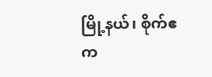မြို့နယ်၊ စိုက်ဧက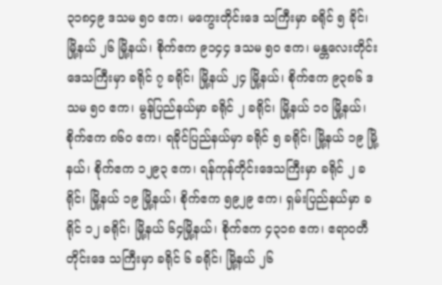၃၁၈၄၉ ဒသမ ၅၀ ဧက၊ မကွေးတိုင်းဒေ သကြီးမှာ ခရိုင် ၅ ခိုင်၊ မြို့နယ် ၂၆ မြို့နယ်၊ စိုက်ဧက ၉၁၄၄ ဒသမ ၅၀ ဧက၊ မန္တလေးတိုင်းဒေသကြီးမှာ ခရိုင် ၇ ခရိုင်၊ မြို့နယ် ၂၄ မြို့နယ်၊ စိုက်ဧက ၉၃၈၆ ဒသမ ၅၀ ဧက၊ မွန်ပြည်နယ်မှာ ခရိုင် ၂ ခရိုင်၊ မြို့နယ် ၁၀ မြို့နယ်၊ စိုက်ဧက ၈၆၀ ဧက၊ ရခိုင်ပြည်နယ်မှာ ခရိုင် ၅ ခရိုင်၊ မြို့နယ် ၁၉ မြို့နယ်၊ စိုက်ဧက ၁၂၉၃ ဧက၊ ရန်ကုန်တိုင်းဒေသကြီးမှာ ခရိုင် ၂ ခရိုင်၊ မြို့နယ် ၁၉ မြို့နယ်၊ စိုက်ဧက ၅၉၂၉ ဧက၊ ရှမ်းပြည်နယ်မှာ ခရိုင် ၁၂ ခရိုင်၊ မြို့နယ် ၆၄မြို့နယ်၊ စိုက်ဧက ၄၃၁၈ ဧက၊ ဧရာဝတီတိုင်းဒေ သကြီးမှာ ခရိုင် ၆ ခရိုင်၊ မြို့နယ် ၂၆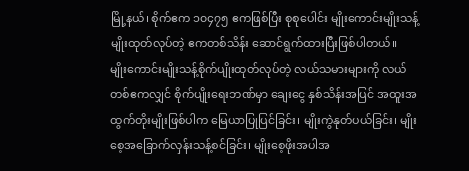မြို့နယ်၊ စိုက်ဧက ၁၀၄၇၅ ဧကဖြစ်ပြီး စုစုပေါင်း မျိုးကောင်းမျိုးသန့် မျိုးထုတ်လုပ်တဲ့ ဧကတစ်သိန်း ဆောင်ရွက်ထားပြီးဖြစ်ပါတယ်။
မျိုးကောင်းမျိုးသန့်စိုက်ပျိုးထုတ်လုပ်တဲ့ လယ်သမားများကို လယ်တစ်ဧကလျှင် စိုက်ပျိုးရေးဘဏ်မှာ ချေးငွေ နှစ်သိန်းအပြင် အထူးအထွက်တိုးမျိုးဖြစ်ပါက မြေယာပြုပြင်ခြင်း၊ မျိုးကွဲနုတ်ပယ်ခြင်း၊ မျိုးစေ့အခြောက်လှန်းသန့်စင်ခြင်း၊ မျိုးစေ့ဖိုးအပါအ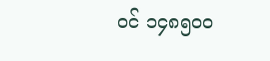ဝင် ၁၄၈၅၀၀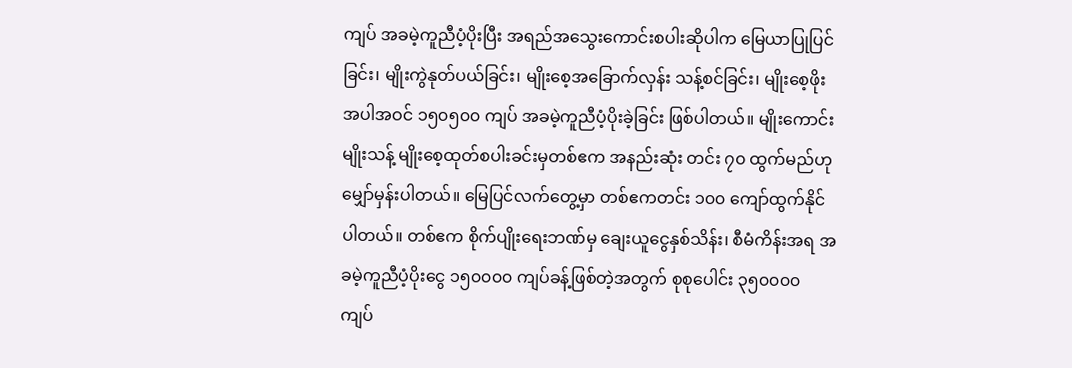ကျပ် အခမဲ့ကူညီပံ့ပိုးပြီး အရည်အသွေးကောင်းစပါးဆိုပါက မြေယာပြုပြင်ခြင်း၊ မျိုးကွဲနုတ်ပယ်ခြင်း၊ မျိုးစေ့အခြောက်လှန်း သန့်စင်ခြင်း၊ မျိုးစေ့ဖိုးအပါအဝင် ၁၅၀၅၀၀ ကျပ် အခမဲ့ကူညီပံ့ပိုးခဲ့ခြင်း ဖြစ်ပါတယ်။ မျိုးကောင်းမျိုးသန့် မျိုးစေ့ထုတ်စပါးခင်းမှတစ်ဧက အနည်းဆုံး တင်း ၇၀ ထွက်မည်ဟု မျှော်မှန်းပါတယ်။ မြေပြင်လက်တွေ့မှာ တစ်ဧကတင်း ၁၀၀ ကျော်ထွက်နိုင်ပါတယ်။ တစ်ဧက စိုက်ပျိုးရေးဘဏ်မှ ချေးယူငွေနှစ်သိန်း၊ စီမံကိန်းအရ အခမဲ့ကူညီပံ့ပိုးငွေ ၁၅၀၀၀၀ ကျပ်ခန့်ဖြစ်တဲ့အတွက် စုစုပေါင်း ၃၅၀၀၀၀ ကျပ်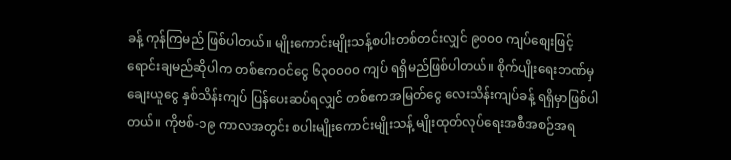ခန့် ကုန်ကြမည် ဖြစ်ပါတယ်။ မျိုးကောင်းမျိုးသန့်စပါးတစ်တင်းလျှင် ၉၀၀၀ ကျပ်စျေးဖြင့် ရောင်းချမည်ဆိုပါက တစ်ဧကဝင်ငွေ ၆၃၀၀၀၀ ကျပ် ရရှိမည်ဖြစ်ပါတယ်။ စိုက်ပျိုးရေးဘဏ်မှ ချေးယူငွေ နှစ်သိန်းကျပ် ပြန်ပေးဆပ်ရလျှင် တစ်ဧကအမြတ်ငွေ လေးသိန်းကျပ်ခန့် ရရှိမှာဖြစ်ပါတယ်။ ကိုဗစ်-၁၉ ကာလအတွင်း စပါးမျိုးကောင်းမျိုးသန့် မျိုးထုတ်လုပ်ရေးအစီအစဉ်အရ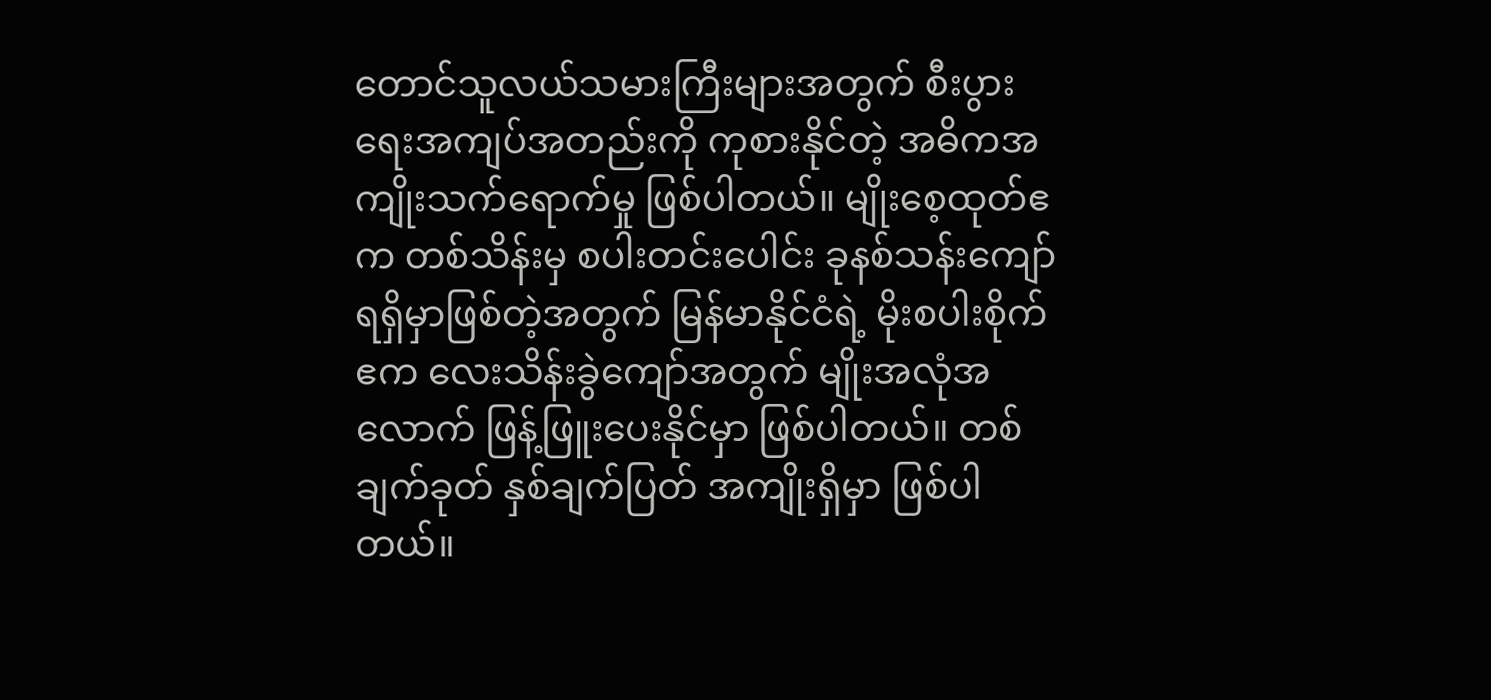တောင်သူလယ်သမားကြီးများအတွက် စီးပွားရေးအကျပ်အတည်းကို ကုစားနိုင်တဲ့ အဓိကအကျိုးသက်ရောက်မှု ဖြစ်ပါတယ်။ မျိုးစေ့ထုတ်ဧက တစ်သိန်းမှ စပါးတင်းပေါင်း ခုနစ်သန်းကျော် ရရှိမှာဖြစ်တဲ့အတွက် မြန်မာနိုင်ငံရဲ့ မိုးစပါးစိုက်ဧက လေးသိန်းခွဲကျော်အတွက် မျိုးအလုံအလောက် ဖြန့်ဖြူးပေးနိုင်မှာ ဖြစ်ပါတယ်။ တစ်ချက်ခုတ် နှစ်ချက်ပြတ် အကျိုးရှိမှာ ဖြစ်ပါတယ်။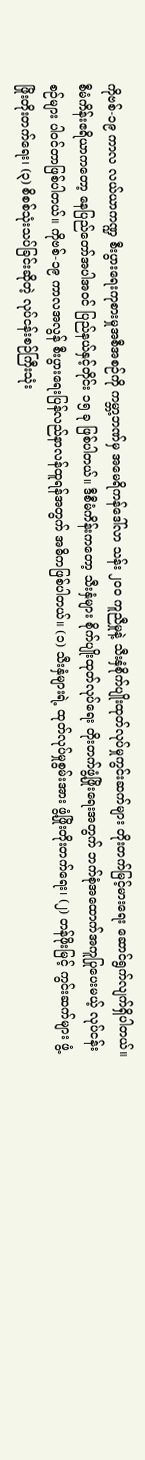ကိုဗစ်-၁၉ ကာလ လယ်ယာကဏ္ဍ စီးပွားရေးကုစားမှုအစီအစဉ်ကို ကမ္ဘာ့ဘဏ်မှ အမေရိကန်ဒေါ်လာ သန်း ၂၀၀ ကူညီမှုနဲ့ သီးနှံစိုက်ပျိုးထုတ်လုပ်မှုကွင်းဆက်များ တိုးတက်မြင့်မားရေး ဆောင်ရွက်လျက်ရှိပါတယ်။ စီမံကိန်းဧရိယာကတော့ နေပြည်တော်အပါအဝင် ပြည်နယ်နှင့်တိုင်း ၁၅ ခု ဖြစ်ပါတယ်။ ဒီစီမံကိန်းကတော့ သီးနှံများ စိုက်ပျိုးထုတ်လုပ်ရေး တိုးတက်ဖွံ့ဖြိုးရေးအတွက် ဘက်စုံအထောက်အကူပြုပေးမယ့် လုပ်ငန်းစဉ်များ ပါဝင်တာဖြစ်ပါတယ်။ ကိုဗစ်-၁၉ ကာလအလွန် စီးပွားရေးပြန်လည်နာလန်ထူရန်အတွက် အဓိကဖြစ်ပါတယ်။ (၁) သီးနှံများရဲ့ ထုတ်လုပ်မှုစွမ်းအား ဖွံ့ဖြိုးတိုးတက်ရေး၊ (၂) တန်ဖိုးမြင့် ကွင်းဆက်များ ဖွံ့ဖြိုးတိုးတက်ရေး၊ (၃) စိစစ်သုံးသပ်ခြင်းဆိုတဲ့ လုပ်ငန်းစဉ်ကြီးသုံး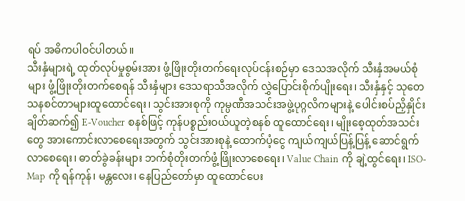ရပ် အဓိကပါဝင်ပါတယ်။
သီးနှံများရဲ့ ထုတ်လုပ်မှုစွမ်းအား ဖွံ့ဖြိုးတိုးတက်ရေးလုပ်ငန်းစဉ်မှာ ဒေသအလိုက် သီးနှံအမယ်စုံများ ဖွံ့ဖြိုးတိုးတက်စေရန် သီးနှံများ ဒေသရာသီအလိုက် လွှဲပြောင်းစိုက်ပျိုးရေး၊ သီးနှံနှင့် သုတေသနစင်တာများထူထောင်ရေး၊ သွင်းအားစုကို ကုမ္ပဏီအသင်းအဖွဲ့ပုဂ္ဂလိကများနဲ့ ပေါင်းစပ်ညှိနှိုင်းချိတ်ဆက်၍ E-Voucher စနစ်ဖြင့် ကုန်ပစ္စည်းဝယ်ယူတဲ့စနစ် ထူထောင်ရေး၊ မျိုးစေ့ထုတ်အသင်းတွေ အားကောင်းလာစေရေးအတွက် သွင်းအားစုနဲ့ ထောက်ပံ့ငွေ ကျယ်ကျယ်ပြန့်ပြန့် ဆောင်ရွက်လာစေရေး၊ ဓာတ်ခွဲခန်းများ ဘက်စုံတိုးတက်ဖွံ့ဖြိုးလာစေရေး၊ Value Chain ကို ချဲ့ထွင်ရေး၊ ISO-Map ကို ရန်ကုန်၊ မန္တလေး၊ နေပြည်တော်မှာ ထူထောင်ပေး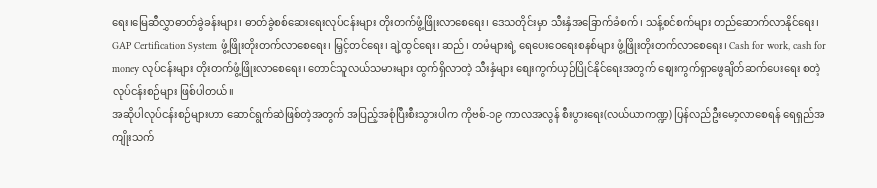ရေး၊မြေဆီလွှာဓာတ်ခွဲခန်းများ၊ ဓာတ်ခွဲစစ်ဆေးရေးလုပ်ငန်းများ တိုးတက်ဖွံ့ဖြိုးလာစေရေး၊ ဒေသတိုင်းမှာ သီးနှံအခြောက်ခံစက်၊ သန့်စင်စက်များ တည်ဆောက်လာနိုင်ရေး၊ GAP Certification System ဖွံ့ဖြိုးတိုးတက်လာစေရေး၊ မြှင့်တင်ရေး၊ ချဲ့ထွင်ရေး၊ ဆည်၊ တမံများရဲ့ ရေပေးဝေရေးစနစ်များ ဖွံ့ဖြိုးတိုးတက်လာစေရေး၊ Cash for work, cash for money လုပ်ငန်းများ တိုးတက်ဖွံ့ဖြိုးလာစေရေး၊ တောင်သူလယ်သမားများ ထွက်ရှိလာတဲ့ သီးနှံများ စျေးကွက်ယှဉ်ပြိုင်နိုင်ရေးအတွက် စျေးကွက်ရှာဖွေချိတ်ဆက်ပေးရေး စတဲ့လုပ်ငန်းစဉ်များ ဖြစ်ပါတယ်။
အဆိုပါလုပ်ငန်းစဉ်များဟာ ဆောင်ရွက်ဆဲဖြစ်တဲ့အတွက် အပြည့်အစုံပြီးစီးသွားပါက ကိုဗစ်-၁၉ ကာလအလွန် စီးပွားရေး(လယ်ယာကဏ္ဍ) ပြန်လည်ဦးမော့လာစေရန် ရေရှည်အကျိုးသက်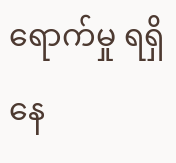ရောက်မှု ရရှိနေ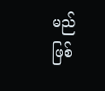မည်ဖြစ်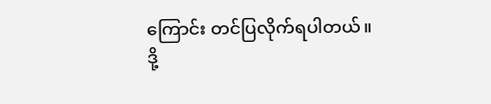ကြောင်း တင်ပြလိုက်ရပါတယ်။
ဒို့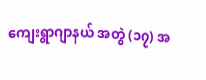ကျေးရွာဂျာနယ် အတွဲ (၁၇) အ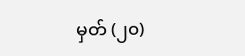မှတ် (၂၀)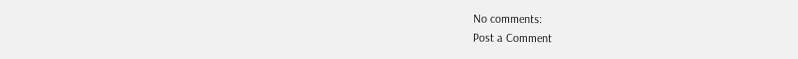No comments:
Post a Comment